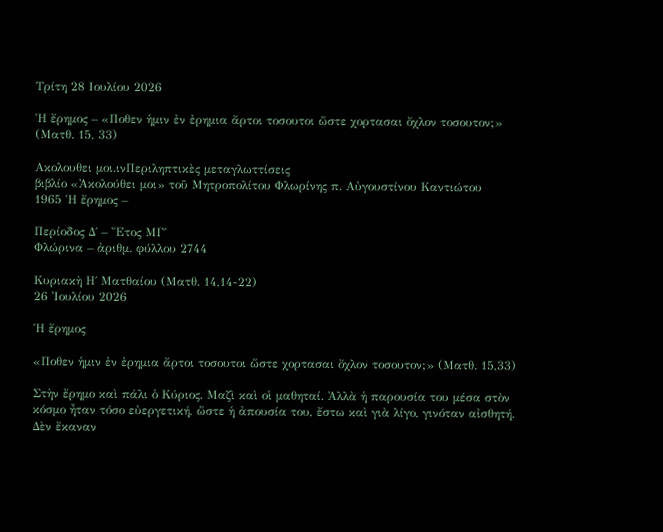Τρίτη 28 Ιουλίου 2026

Ἡ ἔρημος – «Ποθεν ἡμιν ἐν ἐρημια ἄρτοι τοσουτοι ὥστε χορτασαι ὄχλον τοσουτον;» (Ματθ. 15, 33)

Ακολουθει μοι.ινΠεριληπτικὲς μεταγλωττίσεις
βιβλίο «Ἀκολούθει μοι» τοῦ Μητροπολίτου Φλωρίνης π. Αὐγουστίνου Καντιώτου
1965 Ἡ ἔρημος –

Περίοδος Δ΄ – Ἔτος ΜΓ΄
Φλώρινα – ἀριθμ. φύλλου 2744

Κυριακὴ Η΄ Ματθαίου (Ματθ. 14,14-22)
26 Ἰουλίου 2026

Ἡ ἔρημος

«Ποθεν ἡμιν ἐν ἐρημια ἄρτοι τοσουτοι ὥστε χορτασαι ὄχλον τοσουτον;» (Ματθ. 15,33)

Στὴν ἔρημο καὶ πάλι ὁ Κύριος. Μαζὶ καὶ οἱ μαθηταί. Ἀλλὰ ἡ παρουσία του μέσα στὸν κόσμο ἦταν τόσο εὐεργετική, ὥστε ἡ ἀπουσία του, ἔστω καὶ γιὰ λίγο, γινόταν αἰσθητή. Δὲν ἔκαναν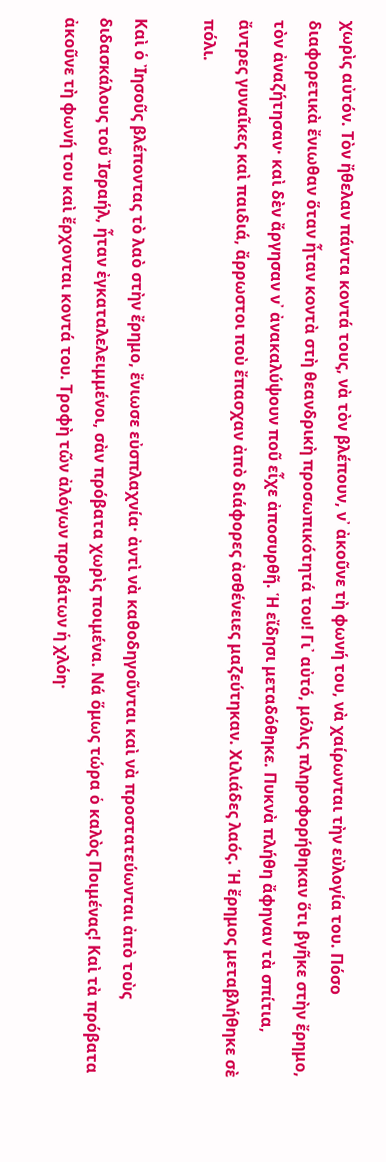χωρὶς αὐτόν. Τὸν ἤθελαν πάντα κοντά τους, νὰ τὸν βλέπουν, ν᾽ ἀκοῦνε τὴ φωνή του, νὰ χαίρωνται τὴν εὐλογία του. Πόσο διαφορετικὰ ἔνιωθαν ὅταν ἦταν κοντὰ στὴ θεανδρικὴ προσωπικότητά του! Γι᾽ αὐτό, μόλις πληροφορήθηκαν ὅτι βγῆκε στὴν ἔρημο, τὸν ἀναζήτησαν· καὶ δὲν ἄργησαν ν᾽ ἀνακαλύψουν ποῦ εἶχε ἀποσυρθῆ. Ἡ εἴδησι μεταδόθηκε. Πυκνὰ πλήθη ἄφηναν τὰ σπίτια, ἄντρες γυναῖκες καὶ παιδιά, ἄρρωστοι ποὺ ἔπασχαν ἀπὸ διάφορες ἀσθένειες μαζεύτηκαν. Χιλιάδες λαός. Ἡ ἔρημος μεταβλήθηκε σὲ πόλι.

Καὶ ὁ Ἰησοῦς βλέποντας τὸ λαὸ στὴν ἔρημο, ἔνιωσε εὐσπλαχνία· ἀντὶ νὰ καθοδηγοῦνται καὶ νὰ προστατεύωνται ἀπὸ τοὺς διδασκάλους τοῦ Ἰσραήλ, ἦταν ἐγκαταλελειμμένοι, σὰν πρόβατα χωρὶς ποιμένα. Νά ὅμως τώρα ὁ καλὸς Ποιμένας! Καὶ τὰ πρόβατα ἀκοῦνε τὴ φωνή του καὶ ἔρχονται κοντά του. Τροφὴ τῶν ἀλόγων προβάτων ἡ χλόη·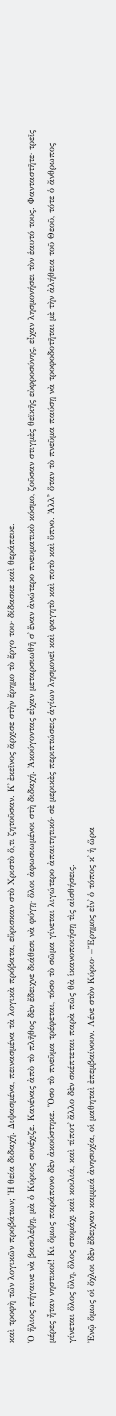καὶ τροφὴ τῶν λογικῶν προβάτων; Ἡ θεία διδαχή. Διψασμένα, πεινασμένα τὰ λογικὰ πρόβατα, εὕρισκαν στὸ Χριστὸ ὅ,τι ζητοῦσαν. Κ᾽ ἐκεῖνος ἄρχισε στὴν ἔρημο τὸ ἔργο του· δίδασκε καὶ θεράπευε.
Ὁ ἥλιος πήγαινε νὰ βασιλέψῃ, μὰ ὁ Κύριος συνέχιζε. Κανένας ἀπὸ τὸ πλῆθος δὲν ἔδειχνε διάθεσι νὰ φύγῃ· ὅλοι ἀφωσιωμένοι στὴ διδαχή. Ἀκούγοντας εἶχαν μεταρσιωθῆ σ᾽ ἕναν ἀνώτερο πνευματικὸ κόσμο, ζοῦσαν στιγμὲς θεϊκῆς εὐφροσύνης, εἶχαν λησμονήσει τὸν ἑαυτό τους. Φανταστῆτε· τρεῖς μέρες ἦταν νηστικοί! Κι ὅμως παράπονο δὲν ἀκούστηκε. Ὅσο τὸ πνεῦμα τρέφεται, τόσο τὸ σῶμα γίνεται λιγώτερο ἀπαιτητικό· σὲ μερικὲς περιπτώσεις ἁγίων λησμονεῖ καὶ φαγητὸ καὶ ποτὸ καὶ ὕπνο. Ἀλλ᾽̓ ὅταν τὸ πνεῦμα παύσῃ νὰ τροφοδοτῆται μὲ τὴν ἀλήθεια τοῦ Θεοῦ, τότε ὁ ἄνθρωπος γίνεται ὅλος ὕλη, ὅλος στομάχι καὶ κοιλιά, καὶ τίποτ᾽ ἄλλο δὲν σκέπτεται παρὰ πῶς θὰ ἱκανοποιήσῃ τὶς αἰσθήσεις.
Ἐνῷ ὅμως οἱ ὄχλοι δὲν ἔδειχναν καμμιά ἀνησυχία, οἱ μαθηταὶ ἐπεμβαίνουν. Λένε στὸν Κύριο· –Ἔρημος εἶν᾽ ὁ τόπος κ᾽ ἡ ὥρα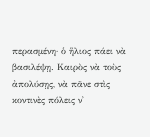περασμένη· ὁ ἥλιος πάει νὰ βασιλέψῃ. Καιρὸς νὰ τοὺς ἀπολύσῃς, νὰ πᾶνε στὶς κοντινὲς πόλεις ν᾽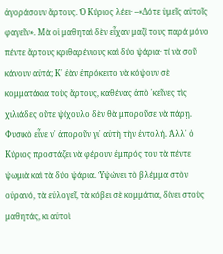ἀγοράσουν ἄρτους. Ὁ Κύριος λέει· –«Δότε ὑμεῖς αὐτοῖς φαγεῖν». Μὰ οἱ μαθηταὶ δὲν εἶχαν μαζί τους παρά μόνο πέντε ἄρτους κριθαρένιους καὶ δύο ψάρια· τί νὰ σοῦ κάνουν αὐτά; Κ᾽ ἐὰν ἐπρόκειτο νὰ κόψουν σὲ κομματάκια τοὺς ἄρτους, καθένας ἀπὸ ᾽κεῖνες τὶς χιλιάδες οὔτε ψίχουλο δὲν θὰ μποροῦσε νὰ πάρῃ.
Φυσικὸ εἶνε ν᾽ ἀποροῦν γι᾽ αὐτὴ τὴν ἐντολή. Ἀλλ᾽ ὁ Κύριος προστάζει νὰ φέρουν ἐμπρός του τὰ πέντε ψωμιὰ καὶ τὰ δύο ψάρια. Ὑψώνει τὸ βλέμμα στὸν οὐρανό, τὰ εὐλογεῖ, τὰ κόβει σὲ κομμάτια, δίνει στοὺς μαθητάς, κι αὐτοὶ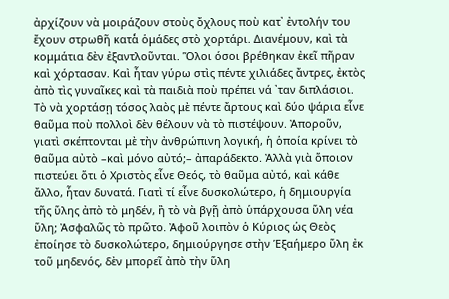ἀρχίζουν νὰ μοιράζουν στοὺς ὄχλους ποὺ κατ᾽ ἐντολήν του ἔχουν στρωθῆ κατὰ̓ ὁμάδες στὸ χορτάρι. Διανέμουν, καὶ τὰ κομμάτια δὲν ἐξαντλοῦνται. Ὅλοι όσοι βρέθηκαν ἐκεῖ πῆραν καὶ χόρτασαν. Καὶ ἦταν γύρω στὶς πέντε χιλιάδες ἄντρες, ἐκτὸς ἀπὸ τὶς γυναῖκες καὶ τὰ παιδιὰ ποὺ πρέπει νά ᾽ταν διπλάσιοι.
Τὸ νὰ χορτάσῃ τόσος λαὸς μὲ πέντε ἄρτους καὶ δύο ψάρια εἶνε θαῦμα ποὺ πολλοὶ δὲν θέλουν νὰ τὸ πιστέψουν. Ἀποροῦν, γιατὶ σκέπτονται μὲ τὴν ἀνθρώπινη λογική, ἡ ὁποία κρίνει τὸ θαῦμα αὐτὸ –καὶ μόνο αὐτό;– ἀπαράδεκτο. Ἀλλὰ γιὰ ὅποιον πιστεύει ὅτι ὁ Χριστὸς εἶνε Θεός, τὸ θαῦμα αὐτό, καὶ κάθε ἄλλο, ἦταν δυνατά. Γιατὶ τί εἶνε δυσκολώτερο, ἡ δημιουργία τῆς ὕλης ἀπὸ τὸ μηδέν, ἢ τὸ νὰ βγῇ ἀπὸ ὑπάρχουσα ὕλη νέα ὕλη; Ἀσφαλῶς τὸ πρῶτο. Ἀφοῦ λοιπὸν ὁ Κύριος ὡς Θεὸς ἐποίησε τὸ δυσκολώτερο, δημιούργησε στὴν Ἑξαήμερο ὕλη ἐκ τοῦ μηδενός, δὲν μπορεῖ ἀπὸ τὴν ὕλη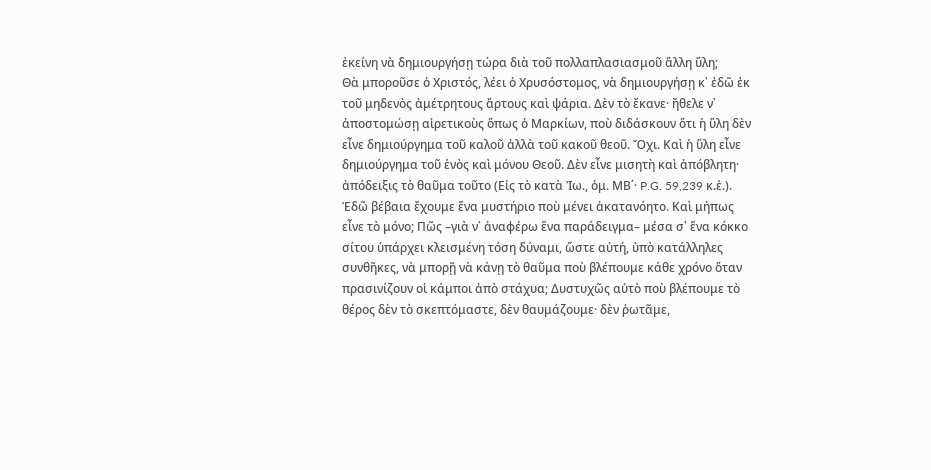ἐκείνη νὰ δημιουργήσῃ τώρα διὰ τοῦ πολλαπλασιασμοῦ ἄλλη ὕλη;
Θὰ μποροῦσε ὁ Χριστός, λέει ὁ Χρυσόστομος, νὰ δημιουργήσῃ κ᾽ ἐδῶ ἐκ τοῦ μηδενὸς ἀμέτρητους ἄρτους καὶ ψάρια. Δὲν τὸ ἔκανε· ἤθελε ν᾽ ἀποστομώσῃ αἱρετικοὺς ὅπως ὁ Μαρκίων, ποὺ διδάσκουν ὅτι ἡ ὕλη δὲν εἶνε δημιούργημα τοῦ καλοῦ ἀλλὰ τοῦ κακοῦ θεοῦ. Ὄχι. Καὶ ἡ ὕλη εἶνε δημιούργημα τοῦ ἑνὸς καὶ μόνου Θεοῦ. Δὲν εἶνε μισητὴ καὶ ἀπόβλητη· ἀπόδειξις τὸ θαῦμα τοῦτο (Εἰς τὸ κατὰ Ἰω., ὁμ. ΜΒ΄· P.G. 59,239 κ.ἑ.).
Ἐδῶ βέβαια ἔχουμε ἕνα μυστήριο ποὺ μένει ἀκατανόητο. Καὶ μήπως εἶνε τὸ μόνο; Πῶς –γιὰ ν᾽ ἀναφέρω ἕνα παράδειγμα– μέσα σ᾽ ἕνα κόκκο σίτου ὑπάρχει κλεισμένη τόση δύναμι, ὥστε αὐτή, ὑπὸ κατάλληλες συνθῆκες, νὰ μπορῇ νὰ κάνῃ τὸ θαῦμα ποὺ βλέπουμε κάθε χρόνο ὅταν πρασινίζουν οἱ κάμποι ἀπὸ στάχυα; Δυστυχῶς αὐτὸ ποὺ βλέπουμε τὸ θέρος δὲν τὸ σκεπτόμαστε, δὲν θαυμάζουμε· δὲν ῥωτᾶμε,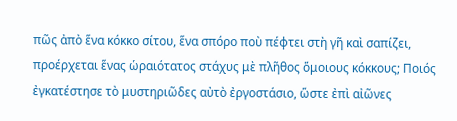πῶς ἀπὸ ἕνα κόκκο σίτου, ἕνα σπόρο ποὺ πέφτει στὴ γῆ καὶ σαπίζει, προέρχεται ἕνας ὡραιότατος στάχυς μὲ πλῆθος ὅμοιους κόκκους; Ποιός ἐγκατέστησε τὸ μυστηριῶδες αὐτὸ ἐργοστάσιο, ὥστε ἐπὶ αἰῶνες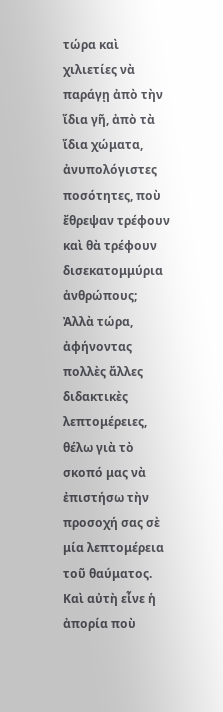τώρα καὶ χιλιετίες νὰ παράγῃ ἀπὸ τὴν ἴδια γῆ, ἀπὸ τὰ ἴδια χώματα, ἀνυπολόγιστες ποσότητες, ποὺ ἔθρεψαν τρέφουν καὶ θὰ τρέφουν δισεκατομμύρια ἀνθρώπους;
Ἀλλὰ τώρα, ἀφήνοντας πολλὲς ἄλλες διδακτικὲς λεπτομέρειες, θέλω γιὰ τὸ σκοπό μας νὰ ἐπιστήσω τὴν προσοχή σας σὲ μία λεπτομέρεια τοῦ θαύματος. Καὶ αὐτὴ εἶνε ἡ ἀπορία ποὺ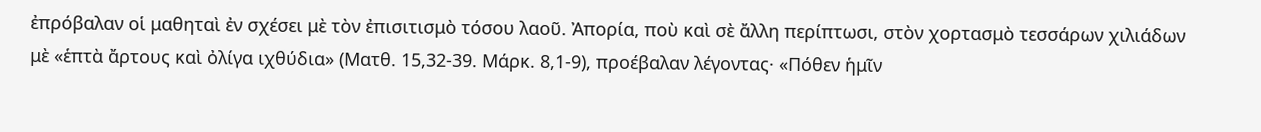ἐπρόβαλαν οἱ μαθηταὶ ἐν σχέσει μὲ τὸν ἐπισιτισμὸ τόσου λαοῦ. Ἀπορία, ποὺ καὶ σὲ ἄλλη περίπτωσι, στὸν χορτασμὸ τεσσάρων χιλιάδων μὲ «ἑπτὰ ἄρτους καὶ ὀλίγα ιχθύδια» (Ματθ. 15,32-39. Μάρκ. 8,1-9), προέβαλαν λέγοντας· «Πόθεν ἡμῖν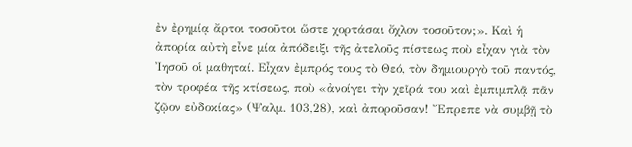ἐν ἐρημίᾳ ἄρτοι τοσοῦτοι ὥστε χορτάσαι ὄχλον τοσοῦτον;». Καὶ ἡ ἀπορία αὐτὴ εἶνε μία ἀπόδειξι τῆς ἀτελοῦς πίστεως ποὺ εἶχαν γιὰ τὸν Ἰησοῦ οἱ μαθηταί. Εἶχαν ἐμπρός τους τὸ Θεό, τὸν δημιουργὸ τοῦ παντός, τὸν τροφέα τῆς κτίσεως, ποὺ «ἀνοίγει τὴν χεῖρά του καὶ ἐμπιμπλᾷ πᾶν ζῷον εὐδοκίας» (Ψαλμ. 103,28), καὶ ἀποροῦσαν! Ἔπρεπε νὰ συμβῇ τὸ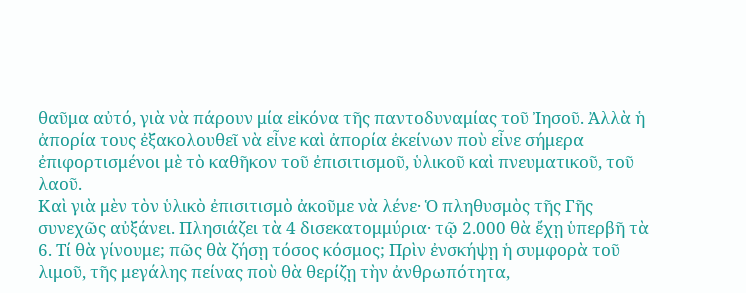θαῦμα αὐτό, γιὰ νὰ πάρουν μία εἰκόνα τῆς παντοδυναμίας τοῦ Ἰησοῦ. Ἀλλὰ ἡ ἀπορία τους ἐξακολουθεῖ νὰ εἶνε καὶ ἀπορία ἐκείνων ποὺ εἶνε σήμερα ἐπιφορτισμένοι μὲ τὸ καθῆκον τοῦ ἐπισιτισμοῦ, ὑλικοῦ καὶ πνευματικοῦ, τοῦ λαοῦ.
Καὶ γιὰ μὲν τὸν ὑλικὸ ἐπισιτισμὸ ἀκοῦμε νὰ λένε· Ὁ πληθυσμὸς τῆς Γῆς συνεχῶς αὐξάνει. Πλησιάζει τὰ 4 δισεκατομμύρια· τῷ 2.000 θὰ ἔχῃ ὑπερβῆ τὰ 6. Τί θὰ γίνουμε; πῶς θὰ ζήσῃ τόσος κόσμος; Πρὶν ἐνσκήψῃ ἡ συμφορὰ τοῦ λιμοῦ, τῆς μεγάλης πείνας ποὺ θὰ θερίζῃ τὴν ἀνθρωπότητα,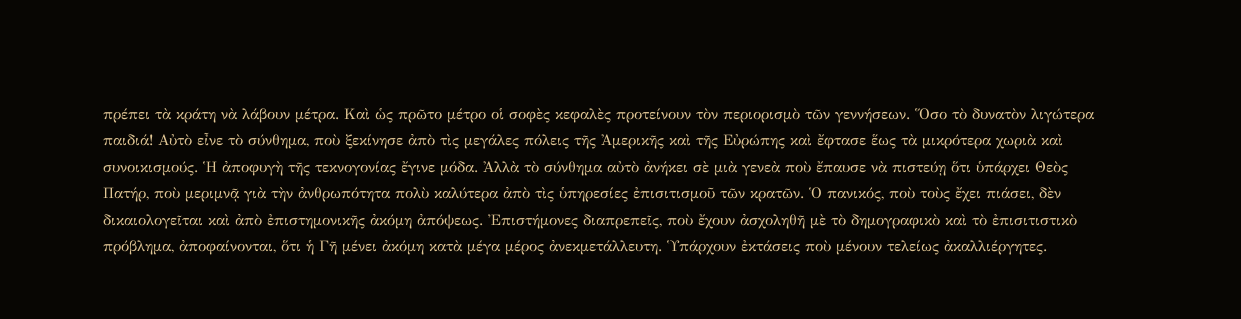πρέπει τὰ κράτη νὰ λάβουν μέτρα. Καὶ ὡς πρῶτο μέτρο οἱ σοφὲς κεφαλὲς προτείνουν τὸν περιορισμὸ τῶν γεννήσεων. Ὅσο τὸ δυνατὸν λιγώτερα παιδιά! Αὐτὸ εἶνε τὸ σύνθημα, ποὺ ξεκίνησε ἀπὸ τὶς μεγάλες πόλεις τῆς Ἀμερικῆς καὶ τῆς Εὐρώπης καὶ ἔφτασε ἕως τὰ μικρότερα χωριὰ καὶ συνοικισμούς. Ἡ ἀποφυγὴ τῆς τεκνογονίας ἔγινε μόδα. Ἀλλὰ τὸ σύνθημα αὐτὸ ἀνήκει σὲ μιὰ γενεὰ ποὺ ἔπαυσε νὰ πιστεύῃ ὅτι ὑπάρχει Θεὸς Πατήρ, ποὺ μεριμνᾷ γιὰ τὴν ἀνθρωπότητα πολὺ καλύτερα ἀπὸ τὶς ὑπηρεσίες ἐπισιτισμοῦ τῶν κρατῶν. Ὁ πανικός, ποὺ τοὺς ἔχει πιάσει, δὲν δικαιολογεῖται καὶ ἀπὸ ἐπιστημονικῆς ἀκόμη ἀπόψεως. Ἐπιστήμονες διαπρεπεῖς, ποὺ ἔχουν ἀσχοληθῆ μὲ τὸ δημογραφικὸ καὶ τὸ ἐπισιτιστικὸ πρόβλημα, ἀποφαίνονται, ὅτι ἡ Γῆ μένει ἀκόμη κατὰ μέγα μέρος ἀνεκμετάλλευτη. Ὑπάρχουν ἐκτάσεις ποὺ μένουν τελείως ἀκαλλιέργητες.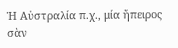Ἡ Αὐστραλία π.χ., μία ἤπειρος σὰν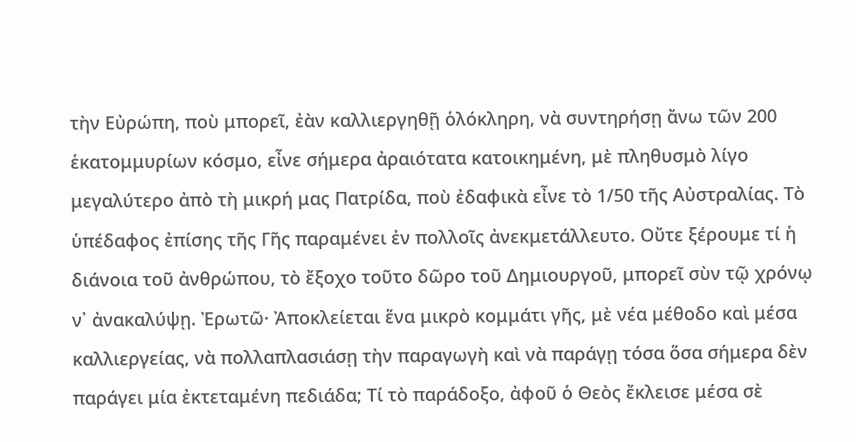τὴν Εὐρώπη, ποὺ μπορεῖ, ἐὰν καλλιεργηθῇ ὁλόκληρη, νὰ συντηρήσῃ ἄνω τῶν 200 ἑκατομμυρίων κόσμο, εἶνε σήμερα ἀραιότατα κατοικημένη, μὲ πληθυσμὸ λίγο μεγαλύτερο ἀπὸ τὴ μικρή μας Πατρίδα, ποὺ ἐδαφικὰ εἶνε τὸ 1/50 τῆς Αὐστραλίας. Τὸ ὑπέδαφος ἐπίσης τῆς Γῆς παραμένει ἐν πολλοῖς ἀνεκμετάλλευτο. Οὔτε ξέρουμε τί ἡ διάνοια τοῦ ἀνθρώπου, τὸ ἔξοχο τοῦτο δῶρο τοῦ Δημιουργοῦ, μπορεῖ σὺν τῷ χρόνῳ ν᾽ ἀνακαλύψῃ. Ἐρωτῶ· Ἀποκλείεται ἕνα μικρὸ κομμάτι γῆς, μὲ νέα μέθοδο καὶ μέσα καλλιεργείας, νὰ πολλαπλασιάσῃ τὴν παραγωγὴ καὶ νὰ παράγῃ τόσα ὅσα σήμερα δὲν παράγει μία ἐκτεταμένη πεδιάδα; Τί τὸ παράδοξο, ἀφοῦ ὁ Θεὸς ἔκλεισε μέσα σὲ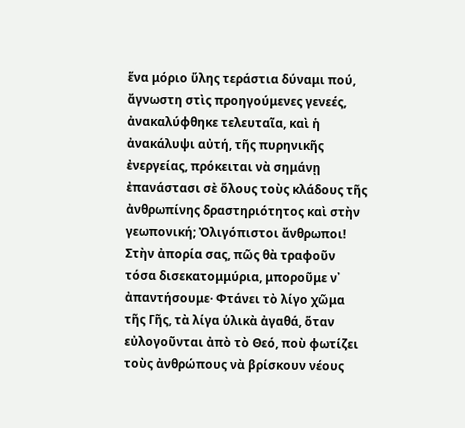ἕνα μόριο ὕλης τεράστια δύναμι πού, ἄγνωστη στὶς προηγούμενες γενεές, ἀνακαλύφθηκε τελευταῖα, καὶ ἡ ἀνακάλυψι αὐτή, τῆς πυρηνικῆς ἐνεργείας, πρόκειται νὰ σημάνῃ ἐπανάστασι σὲ ὅλους τοὺς κλάδους τῆς ἀνθρωπίνης δραστηριότητος καὶ στὴν γεωπονική; Ὀλιγόπιστοι ἄνθρωποι! Στὴν ἀπορία σας, πῶς θὰ τραφοῦν τόσα δισεκατομμύρια, μποροῦμε ν᾽ ἀπαντήσουμε· Φτάνει τὸ λίγο χῶμα τῆς Γῆς, τὰ λίγα ὑλικὰ ἀγαθά, ὅταν εὐλογοῦνται ἀπὸ τὸ Θεό, ποὺ φωτίζει τοὺς ἀνθρώπους νὰ βρίσκουν νέους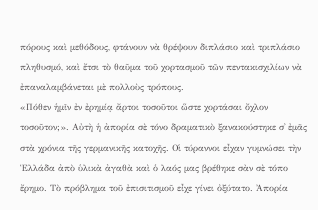πόρους καὶ μεθόδους, φτάνουν νὰ θρέψουν διπλάσιο καὶ τριπλάσιο πληθυσμό, καὶ ἔτσι τὸ θαῦμα τοῦ χορτασμοῦ τῶν πεντακισχιλίων νὰ ἐπαναλαμβάνεται μὲ πολλοὺς τρόπους.
«Πόθεν ἡμῖν ἐν ἐρημίᾳ ἄρτοι τοσοῦτοι ὥστε χορτάσαι ὄχλον τοσοῦτον;». Αὐτὴ ἡ ἀπορία σὲ τόνο δραματικὸ ξανακούστηκε σ᾽ ἐμᾶς στὰ χρόνια τῆς γερμανικῆς κατοχῆς. Οἱ τύραννοι εἶχαν γυμνώσει τὴν Ἑλλάδα ἀπὸ ὑλικὰ ἀγαθὰ καὶ ὁ λαός μας βρέθηκε σὰν σὲ τόπο ἔρημο. Τὸ πρόβλημα τοῦ ἐπισιτισμοῦ εἶχε γίνει ὀξύτατο. Ἀπορία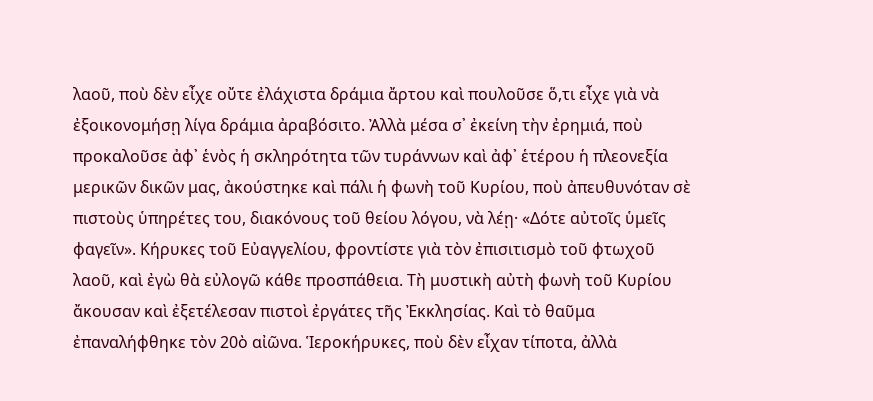λαοῦ, ποὺ δὲν εἶχε οὔτε ἐλάχιστα δράμια ἄρτου καὶ πουλοῦσε ὅ,τι εἶχε γιὰ νὰ ἐξοικονομήσῃ λίγα δράμια ἀραβόσιτο. Ἀλλὰ μέσα σ᾽ ἐκείνη τὴν ἐρημιά, ποὺ προκαλοῦσε ἀφ᾽ ἑνὸς ἡ σκληρότητα τῶν τυράννων καὶ ἀφ᾽ ἑτέρου ἡ πλεονεξία μερικῶν δικῶν μας, ἀκούστηκε καὶ πάλι ἡ φωνὴ τοῦ Κυρίου, ποὺ ἀπευθυνόταν σὲ πιστοὺς ὑπηρέτες του, διακόνους τοῦ θείου λόγου, νὰ λέῃ· «Δότε αὐτοῖς ὑμεῖς φαγεῖν». Κήρυκες τοῦ Εὐαγγελίου, φροντίστε γιὰ τὸν ἐπισιτισμὸ τοῦ φτωχοῦ λαοῦ, καὶ ἐγὼ θὰ εὐλογῶ κάθε προσπάθεια. Τὴ μυστικὴ αὐτὴ φωνὴ τοῦ Κυρίου ἄκουσαν καὶ ἐξετέλεσαν πιστοὶ ἐργάτες τῆς Ἐκκλησίας. Καὶ τὸ θαῦμα ἐπαναλήφθηκε τὸν 20ὸ αἰῶνα. Ἱεροκήρυκες, ποὺ δὲν εἶχαν τίποτα, ἀλλὰ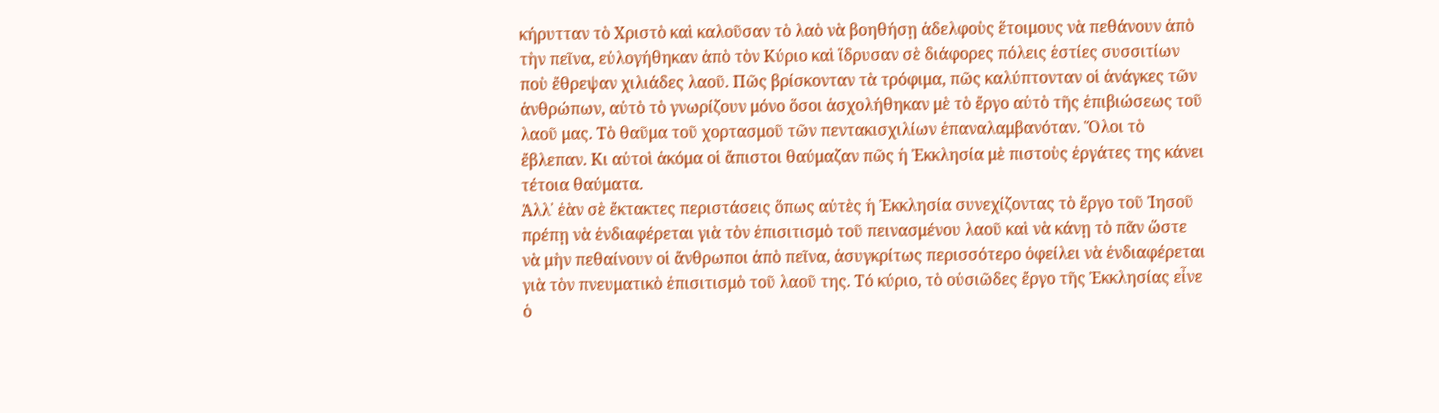κήρυτταν τὸ Χριστὸ καὶ καλοῦσαν τὸ λαὸ νὰ βοηθήσῃ ἀδελφοὺς ἕτοιμους νὰ πεθάνουν ἀπὸ τὴν πεῖνα, εὐλογήθηκαν ἀπὸ τὸν Κύριο καὶ ἵδρυσαν σὲ διάφορες πόλεις ἑστίες συσσιτίων ποὺ ἔθρεψαν χιλιάδες λαοῦ. Πῶς βρίσκονταν τὰ τρόφιμα, πῶς καλύπτονταν οἱ ἀνάγκες τῶν ἀνθρώπων, αὐτὸ τὸ γνωρίζουν μόνο ὅσοι ἀσχολήθηκαν μὲ τὸ ἔργο αὐτὸ τῆς ἐπιβιώσεως τοῦ λαοῦ μας. Τὸ θαῦμα τοῦ χορτασμοῦ τῶν πεντακισχιλίων ἐπαναλαμβανόταν. Ὅλοι τὸ ἔβλεπαν. Κι αὐτοὶ ἀκόμα οἱ ἄπιστοι θαύμαζαν πῶς ἡ Ἐκκλησία μὲ πιστοὺς ἐργάτες της κάνει τέτοια θαύματα.
Ἀλλ᾽ ἐὰν σὲ ἔκτακτες περιστάσεις ὅπως αὐτὲς ἡ Ἐκκλησία συνεχίζοντας τὸ ἔργο τοῦ Ἰησοῦ πρέπῃ νὰ ἐνδιαφέρεται γιὰ τὸν ἐπισιτισμὸ τοῦ πεινασμένου λαοῦ καὶ νὰ κάνῃ τὸ πᾶν ὥστε νὰ μὴν πεθαίνουν οἱ ἄνθρωποι ἀπὸ πεῖνα, ἀσυγκρίτως περισσότερο ὀφείλει νὰ ἐνδιαφέρεται γιὰ τὸν πνευματικὸ ἐπισιτισμὸ τοῦ λαοῦ της. Τό κύριο, τὸ οὐσιῶδες ἔργο τῆς Ἐκκλησίας εἶνε ὁ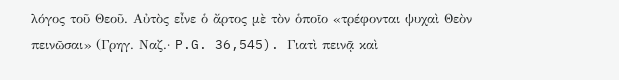λόγος τοῦ Θεοῦ. Αὐτὸς εἶνε ὁ ἄρτος μὲ τὸν ὁποῖο «τρέφονται ψυχαὶ Θεὸν πεινῶσαι» (Γρηγ. Ναζ.· P.G. 36,545). Γιατὶ πεινᾷ καὶ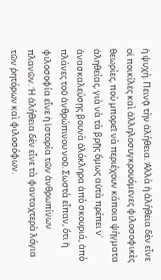ἡ ψυχή. Πεινᾷ τὴν ἀλήθεια. Ἀλλὰ ἡ ἀλήθεια δὲν εἶνε οἱ ποικίλες καὶ ἀλληλοσυγκρουόμενες φιλοσοφικὲς θεωρίες, ποὺ μπορεῖ νὰ περιέχουν κάποια ψήγματα ἀληθείας, γιὰ νὰ τὰ βρῇς ὅμως αὐτὰ πρέπει ν᾽ ἀνασκαλεύσῃς βουνὰ ὁλόκληρα ἀπὸ σκουριά, ἀπὸ πλάνες τοῦ ἀνθρώπινου νοῦ. Σωστὰ εἶπαν, ὅτι ἡ φιλοσοφία εἶνε ἡ ἱστορία τῶν ἀνθρωπίνων πλανῶν. Ἡ ἀλήθεια δὲν εἶνε τὰ φανταχτερὰ λόγια τῶν ῥητόρων καὶ φιλοσόφων.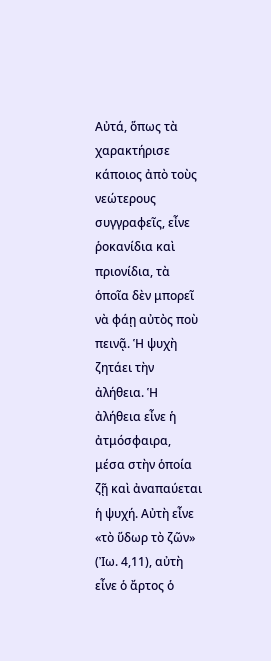Αὐτά, ὅπως τὰ χαρακτήρισε κάποιος ἀπὸ τοὺς νεώτερους συγγραφεῖς, εἶνε ῥοκανίδια καὶ πριονίδια, τὰ ὁποῖα δὲν μπορεῖ νὰ φάῃ αὐτὸς ποὺ πεινᾷ. Ἡ ψυχὴ ζητάει τὴν ἀλήθεια. Ἡ ἀλήθεια εἶνε ἡ ἀτμόσφαιρα, μέσα στὴν ὁποία ζῇ καὶ ἀναπαύεται ἡ ψυχή. Αὐτὴ εἶνε «τὸ ὕδωρ τὸ ζῶν» (Ἰω. 4,11), αὐτὴ εἶνε ὁ ἄρτος ὁ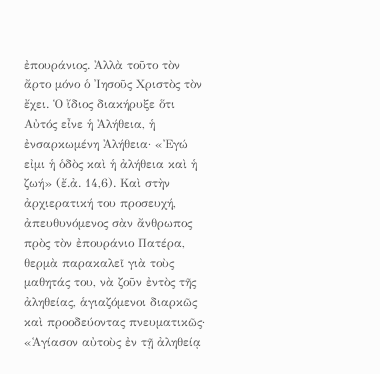ἐπουράνιος. Ἀλλὰ τοῦτο τὸν ἄρτο μόνο ὁ Ἰησοῦς Χριστὸς τὸν ἔχει. Ὁ ἴδιος διακήρυξε ὅτι Αὐτός εἶνε ἡ Ἀλήθεια, ἡ ἐνσαρκωμένη Ἀλήθεια· «Ἐγώ εἰμι ἡ ὁδὸς καὶ ἡ ἀλήθεια καὶ ἡ ζωή» (ἔ.ἀ. 14,6). Καὶ στὴν ἀρχιερατική του προσευχή, ἀπευθυνόμενος σὰν ἄνθρωπος πρὸς τὸν ἐπουράνιο Πατέρα, θερμὰ παρακαλεῖ γιὰ τοὺς μαθητάς του, νὰ ζοῦν ἐντὸς τῆς ἀληθείας, ἁγιαζόμενοι διαρκῶς καὶ προοδεύοντας πνευματικῶς· «Ἁγίασον αὐτοὺς ἐν τῇ ἀληθείᾳ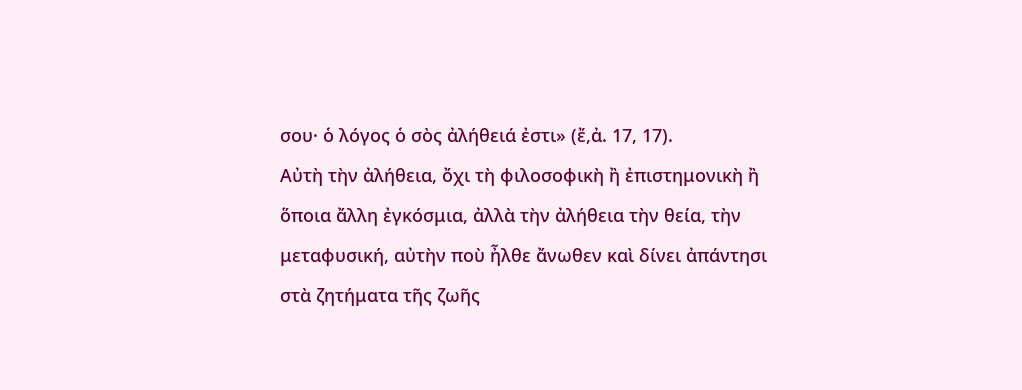σου· ὁ λόγος ὁ σὸς ἀλήθειά ἐστι» (ἔ,ἀ. 17, 17).
Αὐτὴ τὴν ἀλήθεια, ὄχι τὴ φιλοσοφικὴ ἢ ἐπιστημονικὴ ἢ ὅποια ἄλλη ἐγκόσμια, ἀλλὰ τὴν ἀλήθεια τὴν θεία, τὴν μεταφυσική, αὐτὴν ποὺ ἦλθε ἄνωθεν καὶ δίνει ἀπάντησι στὰ ζητήματα τῆς ζωῆς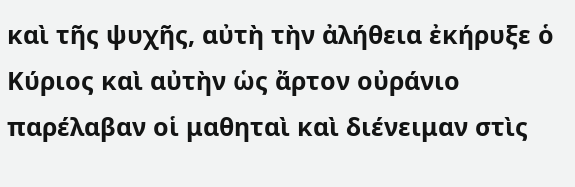καὶ τῆς ψυχῆς, αὐτὴ τὴν ἀλήθεια ἐκήρυξε ὁ Κύριος καὶ αὐτὴν ὡς ἄρτον οὐράνιο παρέλαβαν οἱ μαθηταὶ καὶ διένειμαν στὶς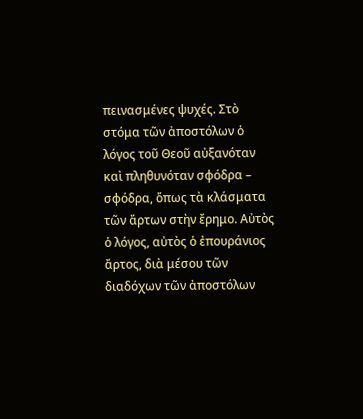πεινασμένες ψυχές. Στὸ στόμα τῶν ἀποστόλων ὁ λόγος τοῦ Θεοῦ αὐξανόταν καὶ πληθυνόταν σφόδρα – σφόδρα, ὅπως τὰ κλάσματα τῶν ἄρτων στὴν ἔρημο. Αὐτὸς ὁ λόγος, αὐτὸς ὁ ἐπουράνιος ἄρτος, διὰ μέσου τῶν διαδόχων τῶν ἀποστόλων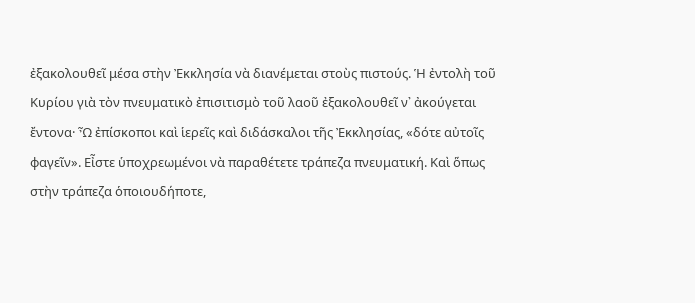ἐξακολουθεῖ μέσα στὴν Ἐκκλησία νὰ διανέμεται στοὺς πιστούς. Ἡ ἐντολὴ τοῦ Κυρίου γιὰ τὸν πνευματικὸ ἐπισιτισμὸ τοῦ λαοῦ ἐξακολουθεῖ ν᾽ ἀκούγεται ἔντονα· Ὦ ἐπίσκοποι καὶ ἱερεῖς καὶ διδάσκαλοι τῆς Ἐκκλησίας, «δότε αὐτοῖς φαγεῖν». Εἶστε ὑποχρεωμένοι νὰ παραθέτετε τράπεζα πνευματική. Καὶ ὅπως στὴν τράπεζα ὁποιουδήποτε,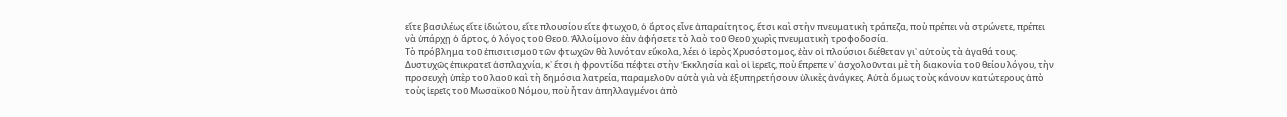εἴτε βασιλέως εἴτε ἰδιώτου, εἴτε πλουσίου εἴτε φτωχοῦ, ὁ ἄρτος εἶνε ἀπαραίτητος, ἔτσι καὶ στὴν πνευματικὴ τράπεζα, ποὺ πρέπει νὰ στρώνετε, πρέπει νὰ ὑπάρχῃ ὁ ἄρτος, ὁ λόγος τοῦ Θεοῦ. Ἀλλοίμονο ἐὰν ἀφήσετε τὸ λαὸ τοῦ Θεοῦ χωρὶς πνευματικὴ τροφοδοσία.
Τὸ πρόβλημα τοῦ ἐπισιτισμοῦ τῶν φτωχῶν θὰ λυνόταν εὔκολα, λέει ὁ ἱερὸς Χρυσόστομος, ἐὰν οἱ πλούσιοι διέθεταν γι᾽ αὐτοὺς τὰ ἀγαθά τους. Δυστυχῶς ἐπικρατεῖ ἀσπλαχνία, κ᾽ ἔτσι ἡ φροντίδα πέφτει στὴν Ἐκκλησία καὶ οἱ ἱερεῖς, ποὺ ἔπρεπε ν᾽ ἀσχολοῦνται μὲ τὴ διακονία τοῦ θείου λόγου, τὴν προσευχὴ ὑπὲρ τοῦ λαοῦ καὶ τὴ δημόσια λατρεία, παραμελοῦν αὐτὰ γιὰ νὰ ἐξυπηρετήσουν ὑλικὲς ἀνάγκες. Αὐτὰ ὅμως τοὺς κάνουν κατώτερους ἀπὸ τοὺς ἱερεῖς τοῦ Μωσαϊκοῦ Νόμου, ποὺ ἦταν ἀπηλλαγμένοι ἀπὸ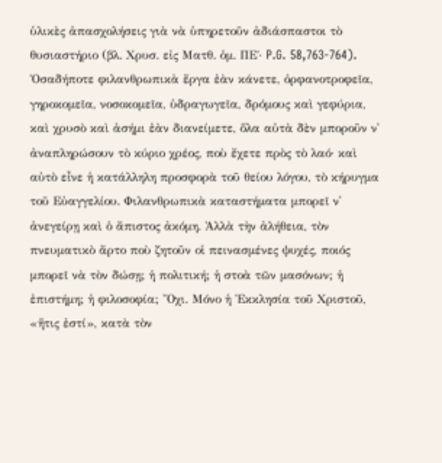ὑλικὲς ἀπασχολήσεις γιὰ νὰ ὑπηρετοῦν ἀδιάσπαστοι τὸ θυσιαστήριο (βλ. Χρυσ. εἰς Ματθ. ὁμ. ΠΕ΄· P.G. 58,763-764).
Ὁσαδήποτε φιλανθρωπικὰ ἔργα ἐὰν κάνετε, ὀρφανοτροφεῖα, γηροκομεῖα, νοσοκομεῖα, ὑδραγωγεῖα, δρόμους καὶ γεφύρια, καὶ χρυσὸ καὶ ἀσήμι ἐὰν διανείμετε, ὅλα αὐτὰ δὲν μποροῦν ν᾽ ἀναπληρώσουν τὸ κύριο χρέος, ποὺ ἔχετε πρὸς τὸ λαό· καὶ αὐτὸ εἶνε ἡ κατάλληλη προσφορὰ τοῦ θείου λόγου, τὸ κήρυγμα τοῦ Εὐαγγελίου. Φιλανθρωπικὰ καταστήματα μπορεῖ ν᾽ ἀνεγείρῃ καὶ ὁ ἄπιστος ἀκόμη. Ἀλλὰ τὴν ἀλήθεια, τὸν πνευματικὸ ἄρτο ποὺ ζητοῦν οἱ πεινασμένες ψυχές, ποιός μπορεῖ νὰ τὸν δώσῃ; ἡ πολιτική; ἡ στοὰ τῶν μασόνων; ἡ ἐπιστήμη; ἡ φιλοσοφία; Ὄχι. Μόνο ἡ Ἐκκλησία τοῦ Χριστοῦ, «ἥτις ἐστί», κατὰ τὸν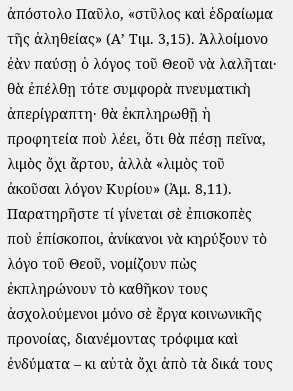ἀπόστολο Παῦλο, «στῦλος καὶ ἑδραίωμα τῆς ἀληθείας» (Α’ Τιμ. 3,15). Ἀλλοίμονο ἐὰν παύσῃ ὁ λόγος τοῦ Θεοῦ νὰ λαλῆται· θὰ ἐπέλθῃ τότε συμφορὰ πνευματικὴ ἀπερίγραπτη· θὰ ἐκπληρωθῇ ἡ προφητεία ποὺ λέει, ὅτι θὰ πέσῃ πεῖνα, λιμὸς ὄχι ἄρτου, ἀλλὰ «λιμὸς τοῦ ἀκοῦσαι λόγον Κυρίου» (Ἀμ. 8,11). Παρατηρῆστε τί γίνεται σὲ ἐπισκοπὲς ποὺ ἐπίσκοποι, ἀνίκανοι νὰ κηρύξουν τὸ λόγο τοῦ Θεοῦ, νομίζουν πὼς ἐκπληρώνουν τὸ καθῆκον τους ἀσχολούμενοι μόνο σὲ ἔργα κοινωνικῆς προνοίας, διανέμοντας τρόφιμα καὶ ἐνδύματα – κι αὐτὰ ὄχι ἀπὸ τὰ δικά τους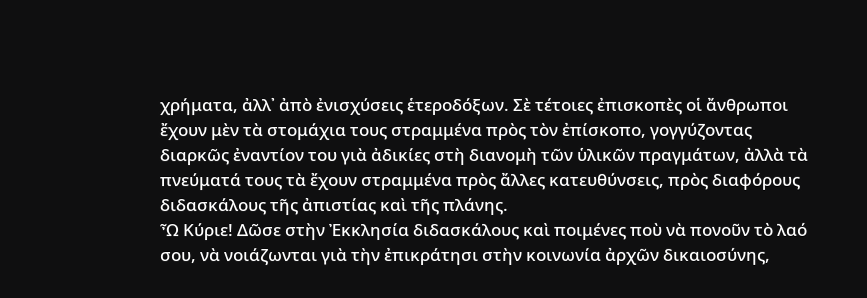χρήματα, ἀλλ᾽ ἀπὸ ἐνισχύσεις ἑτεροδόξων. Σὲ τέτοιες ἐπισκοπὲς οἱ ἄνθρωποι ἔχουν μὲν τὰ στομάχια τους στραμμένα πρὸς τὸν ἐπίσκοπο, γογγύζοντας διαρκῶς ἐναντίον του γιὰ ἀδικίες στὴ διανομὴ τῶν ὑλικῶν πραγμάτων, ἀλλὰ τὰ πνεύματά τους τὰ ἔχουν στραμμένα πρὸς ἄλλες κατευθύνσεις, πρὸς διαφόρους διδασκάλους τῆς ἀπιστίας καὶ τῆς πλάνης.
Ὦ Κύριε! Δῶσε στὴν Ἐκκλησία διδασκάλους καὶ ποιμένες ποὺ νὰ πονοῦν τὸ λαό σου, νὰ νοιάζωνται γιὰ τὴν ἐπικράτησι στὴν κοινωνία ἀρχῶν δικαιοσύνης,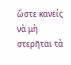ὥστε κανείς νὰ μὴ στερῆται τὰ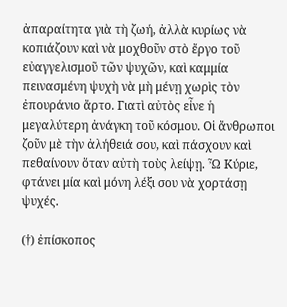ἀπαραίτητα γιὰ τὴ ζωή, ἀλλὰ κυρίως νὰ κοπιάζουν καὶ νὰ μοχθοῦν στὸ ἔργο τοῦ εὐαγγελισμοῦ τῶν ψυχῶν, καὶ καμμία πεινασμένη ψυχὴ νὰ μὴ μένῃ χωρὶς τὸν ἐπουράνιο ἄρτο. Γιατὶ αὐτὸς εἶνε ἡ μεγαλύτερη ἀνάγκη τοῦ κόσμου. Οἱ ἄνθρωποι ζοῦν μὲ τὴν ἀλήθειά σου, καὶ πάσχουν καὶ πεθαίνουν ὅταν αὐτὴ τοὺς λείψῃ. Ὦ Κύριε, φτάνει μία καὶ μόνη λέξι σου νὰ χορτάσῃ ψυχές.

(†) ἐπίσκοπος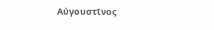Αὐγουστῖνος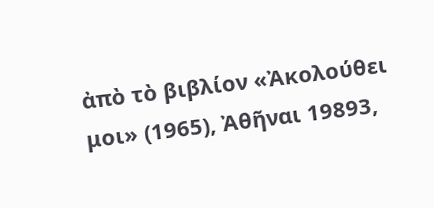ἀπὸ τὸ βιβλίον «Ἀκολούθει μοι» (1965), Ἀθῆναι 19893,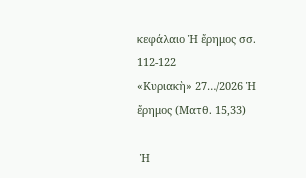κεφάλαιο Ἡ ἔρημος σσ. 112-122
«Κυριακὴ» 27…/2026 Ἡ ἔρημος (Ματθ. 15,33)

 Ἡ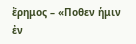ἔρημος – «Ποθεν ἡμιν ἐν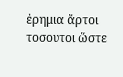ἐρημια ἄρτοι τοσουτοι ὥστε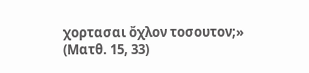χορτασαι ὄχλον τοσουτον;» (Ματθ. 15, 33)